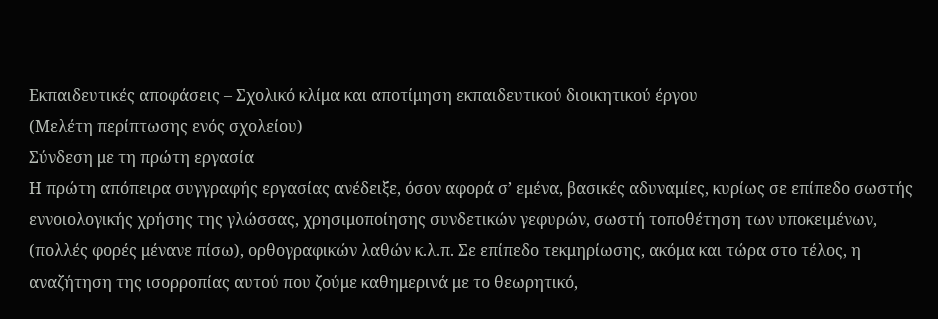Εκπαιδευτικές αποφάσεις – Σχολικό κλίμα και αποτίμηση εκπαιδευτικού διοικητικού έργου
(Μελέτη περίπτωσης ενός σχολείου)
Σύνδεση με τη πρώτη εργασία
Η πρώτη απόπειρα συγγραφής εργασίας ανέδειξε, όσον αφορά σ’ εμένα, βασικές αδυναμίες, κυρίως σε επίπεδο σωστής εννοιολογικής χρήσης της γλώσσας, χρησιμοποίησης συνδετικών γεφυρών, σωστή τοποθέτηση των υποκειμένων, (πολλές φορές μένανε πίσω), ορθογραφικών λαθών κ.λ.π. Σε επίπεδο τεκμηρίωσης, ακόμα και τώρα στο τέλος, η αναζήτηση της ισορροπίας αυτού που ζούμε καθημερινά με το θεωρητικό,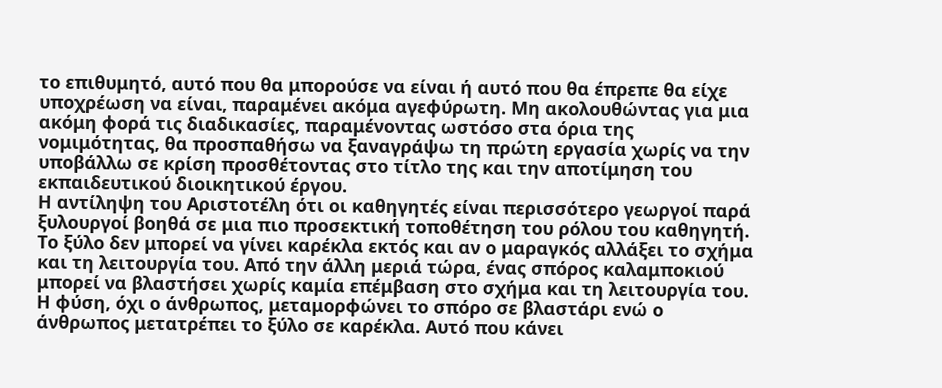το επιθυμητό, αυτό που θα μπορούσε να είναι ή αυτό που θα έπρεπε θα είχε υποχρέωση να είναι, παραμένει ακόμα αγεφύρωτη. Μη ακολουθώντας για μια ακόμη φορά τις διαδικασίες, παραμένοντας ωστόσο στα όρια της νομιμότητας, θα προσπαθήσω να ξαναγράψω τη πρώτη εργασία χωρίς να την υποβάλλω σε κρίση προσθέτοντας στο τίτλο της και την αποτίμηση του εκπαιδευτικού διοικητικού έργου.
Η αντίληψη του Αριστοτέλη ότι οι καθηγητές είναι περισσότερο γεωργοί παρά ξυλουργοί βοηθά σε μια πιο προσεκτική τοποθέτηση του ρόλου του καθηγητή. Το ξύλο δεν μπορεί να γίνει καρέκλα εκτός και αν ο μαραγκός αλλάξει το σχήμα και τη λειτουργία του. Από την άλλη μεριά τώρα, ένας σπόρος καλαμποκιού μπορεί να βλαστήσει χωρίς καμία επέμβαση στο σχήμα και τη λειτουργία του. Η φύση, όχι ο άνθρωπος, μεταμορφώνει το σπόρο σε βλαστάρι ενώ ο άνθρωπος μετατρέπει το ξύλο σε καρέκλα. Αυτό που κάνει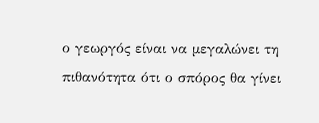ο γεωργός είναι να μεγαλώνει τη πιθανότητα ότι ο σπόρος θα γίνει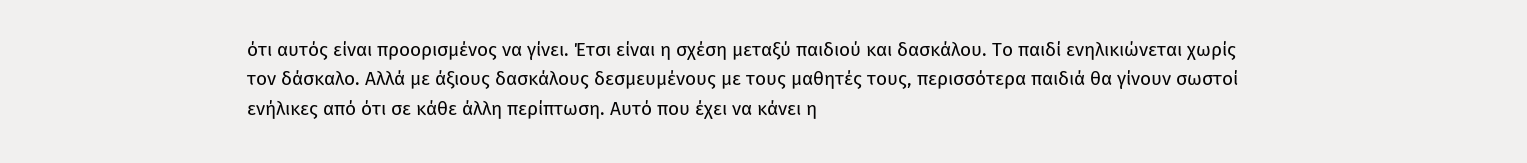ότι αυτός είναι προορισμένος να γίνει. Έτσι είναι η σχέση μεταξύ παιδιού και δασκάλου. Το παιδί ενηλικιώνεται χωρίς τον δάσκαλο. Αλλά με άξιους δασκάλους δεσμευμένους με τους μαθητές τους, περισσότερα παιδιά θα γίνουν σωστοί ενήλικες από ότι σε κάθε άλλη περίπτωση. Αυτό που έχει να κάνει η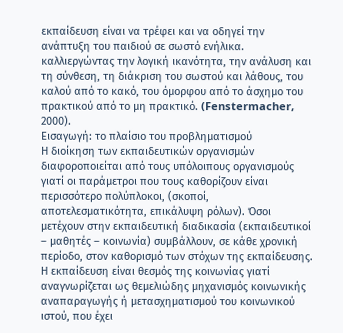εκπαίδευση είναι να τρέφει και να οδηγεί την ανάπτυξη του παιδιού σε σωστό ενήλικα. καλλιεργώντας την λογική ικανότητα, την ανάλυση και τη σύνθεση, τη διάκριση του σωστού και λάθους, του καλού από το κακό, του όμορφου από το άσχημο του πρακτικού από το μη πρακτικό. (Fenstermacher, 2000).
Εισαγωγή: το πλαίσιο του προβληματισμού
Η διοίκηση των εκπαιδευτικών οργανισμών διαφοροποιείται από τους υπόλοιπους οργανισμούς γιατί οι παράμετροι που τους καθορίζουν είναι περισσότερο πολύπλοκοι, (σκοποί, αποτελεσματικότητα, επικάλυψη ρόλων). Όσοι μετέχουν στην εκπαιδευτική διαδικασία (εκπαιδευτικοί – μαθητές – κοινωνία) συμβάλλουν, σε κάθε χρονική περίοδο, στον καθορισμό των στόχων της εκπαίδευσης. Η εκπαίδευση είναι θεσμός της κοινωνίας γιατί αναγνωρίζεται ως θεμελιώδης μηχανισμός κοινωνικής αναπαραγωγής ή μετασχηματισμού του κοινωνικού ιστού, που έχει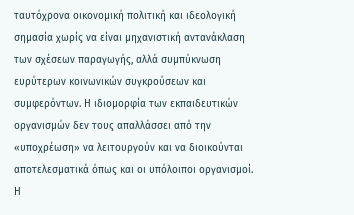ταυτόχρονα οικονομική πολιτική και ιδεολογική σημασία χωρίς να είναι μηχανιστική αντανάκλαση των σχέσεων παραγωγής, αλλά συμπύκνωση ευρύτερων κοινωνικών συγκρούσεων και συμφερόντων. Η ιδιομορφία των εκπαιδευτικών οργανισμών δεν τους απαλλάσσει από την «υποχρέωση» να λειτουργούν και να διοικούνται αποτελεσματικά όπως και οι υπόλοιποι οργανισμοί. Η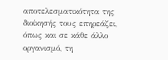αποτελεσματικότητα της διοίκησής τους επηρεάζει, όπως και σε κάθε άλλο οργανισμό, τη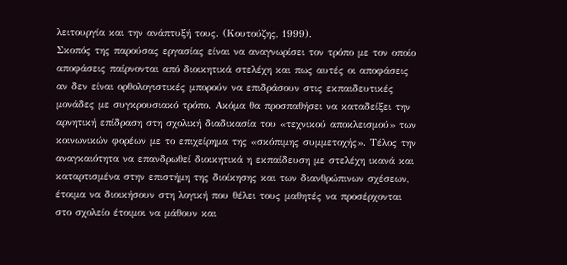λειτουργία και την ανάπτυξή τους. (Κουτούζης, 1999).
Σκοπός της παρούσας εργασίας είναι να αναγνωρίσει τον τρόπο με τον οποίο αποφάσεις παίρνονται από διοικητικά στελέχη και πως αυτές οι αποφάσεις αν δεν είναι ορθολογιστικές μπορούν να επιδράσουν στις εκπαιδευτικές μονάδες με συγκρουσιακό τρόπο. Ακόμα θα προσπαθήσει να καταδείξει την αρνητική επίδραση στη σχολική διαδικασία του «τεχνικού αποκλεισμού» των κοινωνικών φορέων με το επιχείρημα της «σκόπιμης συμμετοχής». Τέλος την αναγκαιότητα να επανδρωθεί διοικητικά η εκπαίδευση με στελέχη ικανά και καταρτισμένα στην επιστήμη της διοίκησης και των διανθρώπινων σχέσεων, έτοιμα να διοικήσουν στη λογική που θέλει τους μαθητές να προσέρχονται στο σχολείο έτοιμοι να μάθουν και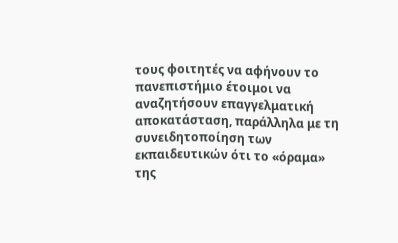τους φοιτητές να αφήνουν το πανεπιστήμιο έτοιμοι να αναζητήσουν επαγγελματική αποκατάσταση, παράλληλα με τη συνειδητοποίηση των εκπαιδευτικών ότι το «όραμα» της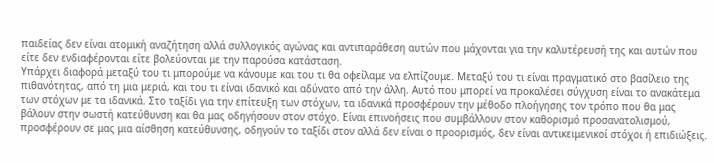παιδείας δεν είναι ατομική αναζήτηση αλλά συλλογικός αγώνας και αντιπαράθεση αυτών που μάχονται για την καλυτέρευσή της και αυτών που είτε δεν ενδιαφέρονται είτε βολεύονται με την παρούσα κατάσταση.
Υπάρχει διαφορά μεταξύ του τι μπορούμε να κάνουμε και του τι θα οφείλαμε να ελπίζουμε. Μεταξύ του τι είναι πραγματικό στο βασίλειο της πιθανότητας, από τη μια μεριά, και του τι είναι ιδανικό και αδύνατο από την άλλη. Αυτό που μπορεί να προκαλέσει σύγχυση είναι το ανακάτεμα των στόχων με τα ιδανικά. Στο ταξίδι για την επίτευξη των στόχων, τα ιδανικά προσφέρουν την μέθοδο πλοήγησης τον τρόπο που θα μας βάλουν στην σωστή κατεύθυνση και θα μας οδηγήσουν στον στόχο. Είναι επινοήσεις που συμβάλλουν στον καθορισμό προσανατολισμού, προσφέρουν σε μας μια αίσθηση κατεύθυνσης, οδηγούν το ταξίδι στον αλλά δεν είναι ο προορισμός, δεν είναι αντικειμενικοί στόχοι ή επιδιώξεις.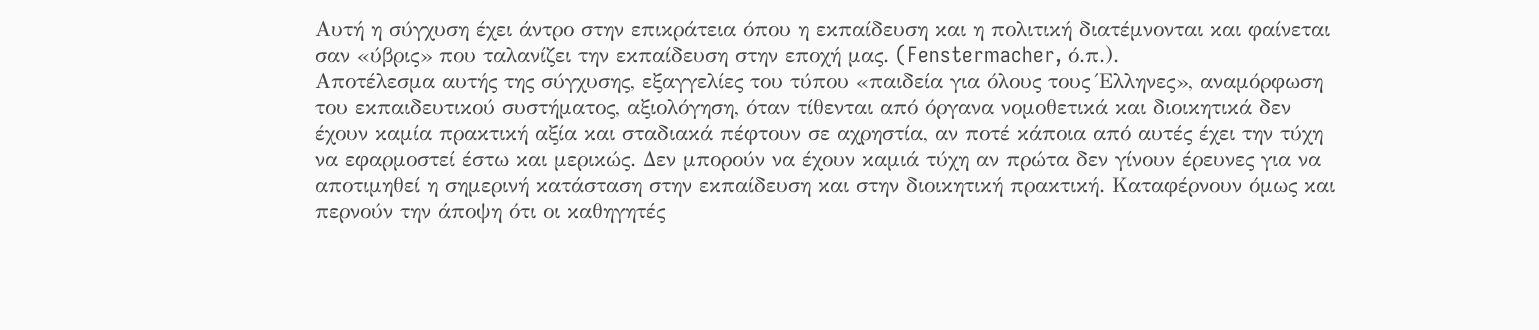Αυτή η σύγχυση έχει άντρο στην επικράτεια όπου η εκπαίδευση και η πολιτική διατέμνονται και φαίνεται σαν «ύβρις» που ταλανίζει την εκπαίδευση στην εποχή μας. (Fenstermacher, ό.π.).
Αποτέλεσμα αυτής της σύγχυσης, εξαγγελίες του τύπου «παιδεία για όλους τους Έλληνες», αναμόρφωση του εκπαιδευτικού συστήματος, αξιολόγηση, όταν τίθενται από όργανα νομοθετικά και διοικητικά δεν έχουν καμία πρακτική αξία και σταδιακά πέφτουν σε αχρηστία, αν ποτέ κάποια από αυτές έχει την τύχη να εφαρμοστεί έστω και μερικώς. Δεν μπορούν να έχουν καμιά τύχη αν πρώτα δεν γίνουν έρευνες για να αποτιμηθεί η σημερινή κατάσταση στην εκπαίδευση και στην διοικητική πρακτική. Καταφέρνουν όμως και περνούν την άποψη ότι οι καθηγητές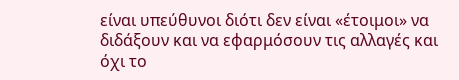είναι υπεύθυνοι διότι δεν είναι «έτοιμοι» να διδάξουν και να εφαρμόσουν τις αλλαγές και όχι το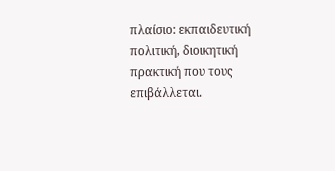πλαίσιο: εκπαιδευτική πολιτική, διοικητική πρακτική που τους επιβάλλεται.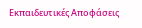Εκπαιδευτικές Αποφάσεις